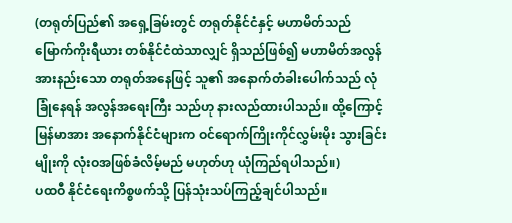(တရုတ်ပြည်၏ အရှေ့ခြမ်းတွင် တရုတ်နိုင်ငံနှင့် မဟာမိတ်သည် မြောက်ကိုးရီယား တစ်နိုင်ငံထဲသာလျှင် ရှိသည်ဖြစ်၍ မဟာမိတ်အလွန်အားနည်းသော တရုတ်အနေဖြင့် သူ၏ အနောက်တံခါးပေါက်သည် လုံခြုံနေရန် အလွန်အရေးကြီး သည်ဟု နားလည်ထားပါသည်။ ထို့ကြောင့် မြန်မာအား အနောက်နိုင်ငံများက ဝင်ရောက်ကြိုးကိုင်လွှမ်းမိုး သွားခြင်း မျိုးကို လုံးဝအဖြစ်ခံလိမ့်မည် မဟုတ်ဟု ယုံကြည်ရပါသည်။)
ပထဝီ နိုင်ငံရေးကိစ္စဖက်သို့ ပြန်သုံးသပ်ကြည့်ချင်ပါသည်။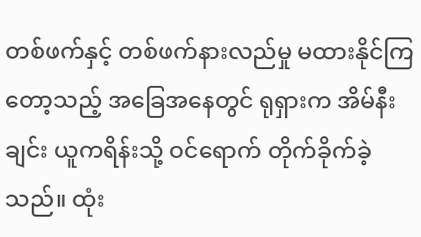တစ်ဖက်နှင့် တစ်ဖက်နားလည်မှု မထားနိုင်ကြတော့သည့် အခြေအနေတွင် ရုရှားက အိမ်နီးချင်း ယူကရိန်းသို့ ဝင်ရောက် တိုက်ခိုက်ခဲ့သည်။ ထုံး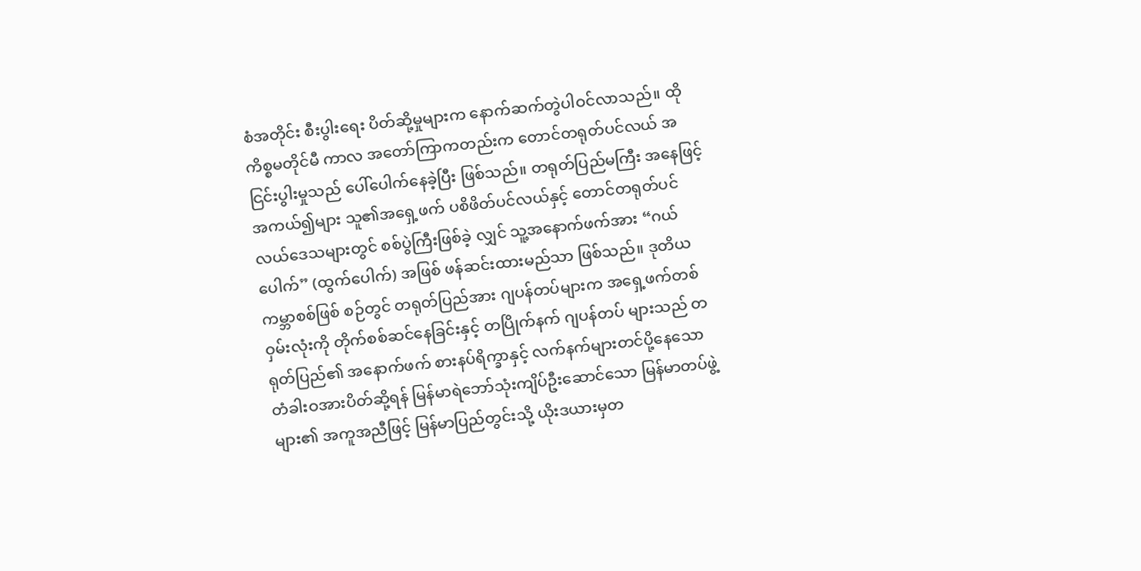စံအတိုင်း စီးပွါးရေး ပိတ်ဆို့မှုများက နောက်ဆက်တွဲပါဝင်လာသည်။ ထိုကိစ္စမတိုင်မီ ကာလ အတော်ကြာကတည်းက တောင်တရုတ်ပင်လယ် အငြင်းပွါးမှုသည် ပေါ်ပေါက်နေခဲ့ပြီး ဖြစ်သည်။ တရုတ်ပြည်မကြီး အနေဖြင့် အကယ်၍များ သူ၏အရှေ့ဖက် ပစိဖိတ်ပင်လယ်နှင့် တောင်တရုတ်ပင်လယ်ဒေသများတွင် စစ်ပွဲကြီးဖြစ်ခဲ့ လျှင် သူ့အနောက်ဖက်အား “ဂယ်ပေါက်” (ထွက်ပေါက်) အဖြစ် ဖန်ဆင်းထားမည်သာ ဖြစ်သည်။ ဒုတိယ ကမ္ဘာစစ်ဖြစ် စဉ်တွင် တရုတ်ပြည်အား ဂျပန်တပ်များက အရှေ့ဖက်တစ်ဝှမ်းလုံးကို တိုက်စစ်ဆင်နေခြင်းနှင့် တပြိုက်နက် ဂျပန်တပ် များသည် တရုတ်ပြည်၏ အနောက်ဖက် စားနပ်ရိက္ခာနှင့် လက်နက်များတင်ပို့နေသော တံခါးဝအားပိတ်ဆို့ရန် မြန်မာရဲဘော်သုံးကျိပ်ဦးဆောင်သော မြန်မာတပ်ဖွဲ့များ၏ အကူအညီဖြင့် မြန်မာပြည်တွင်းသို့ ယိုးဒယားမှတ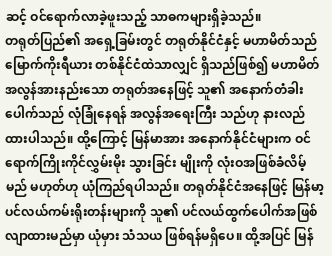ဆင့် ဝင်ရောက်လာခဲ့ဖူးသည့် သာဓကများရှိခဲ့သည်။
တရုတ်ပြည်၏ အရှေ့ခြမ်းတွင် တရုတ်နိုင်ငံနှင့် မဟာမိတ်သည် မြောက်ကိုးရီယား တစ်နိုင်ငံထဲသာလျှင် ရှိသည်ဖြစ်၍ မဟာမိတ်အလွန်အားနည်းသော တရုတ်အနေဖြင့် သူ၏ အနောက်တံခါးပေါက်သည် လုံခြုံနေရန် အလွန်အရေးကြီး သည်ဟု နားလည်ထားပါသည်။ ထို့ကြောင့် မြန်မာအား အနောက်နိုင်ငံများက ဝင်ရောက်ကြိုးကိုင်လွှမ်းမိုး သွားခြင်း မျိုးကို လုံးဝအဖြစ်ခံလိမ့်မည် မဟုတ်ဟု ယုံကြည်ရပါသည်။ တရုတ်နိုင်ငံအနေဖြင့် မြန်မာ့ပင်လယ်ကမ်းရိုးတန်းများကို သူ၏ ပင်လယ်ထွက်ပေါက်အဖြစ် လျာထားမည်မှာ ယုံမှား သံသယ ဖြစ်ရန်မရှိပေ။ ထို့အပြင် မြန်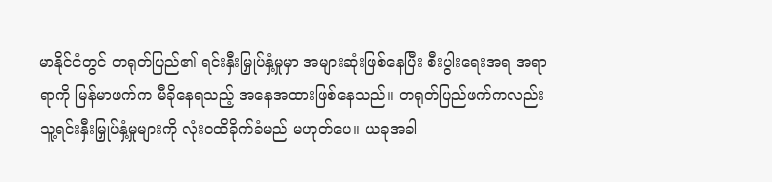မာနိုင်ငံတွင် တရုတ်ပြည်၏ ရင်းနှီးမြှုပ်နှံ့မှုမှာ အများဆုံးဖြစ်နေပြီး စီးပွါးရေးအရ အရာရာကို မြန်မာဖက်က မီခိုနေရသည့် အနေအထားဖြစ်နေသည်။ တရုတ်ပြည်ဖက်ကလည်း သူ့ရင်းနှီးမြှုပ်နှံ့မှုများကို လုံးဝထိခိုက်ခံမည် မဟုတ်ပေ။ ယခုအခါ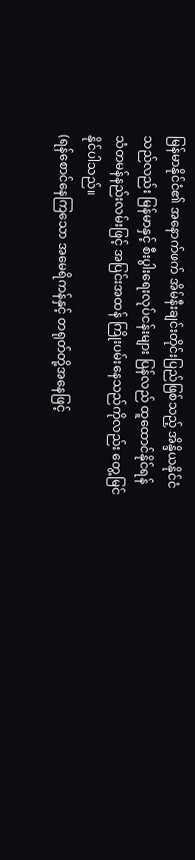မြန်မာနိုင်ငံ၏ အနောက်ဖက် အိမ်နီးချင်းတိုင်းပြည်ဖြစ်သည့် အိန္ဒိယနိုင်ငံသည်လည်း မြန်မာနှင့် စီးပွါးရေးလုပ်ငန်းများ ပြန်လည် ထူထောင်နိုင်ရန် သံတမန်နည်းလမ်းဖြင့် အပြင်းအထန် ကြိုးပမ်းနေသည်ကိုလည်း တွေ့မြင်နိုင်ပါသည်။
(ရန်စောင်နေကြသော အမေရိကန်နှင့် တရုတ်တို့အနေဖြင့်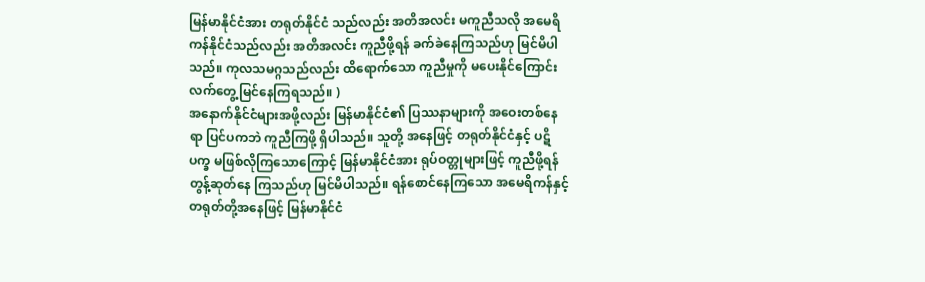မြန်မာနိုင်ငံအား တရုတ်နိုင်ငံ သည်လည်း အတိအလင်း မကူညီသလို အမေရိကန်နိုင်ငံသည်လည်း အတိအလင်း ကူညီဖို့ရန် ခက်ခဲနေကြသည်ဟု မြင်မိပါသည်။ ကုလသမဂ္ဂသည်လည်း ထိရောက်သော ကူညီမှုကို မပေးနိုင်ကြောင်း လက်တွေ့မြင်နေကြရသည်။ )
အနောက်နိုင်ငံများအဖို့လည်း မြန်မာနိုင်ငံ၏ ပြဿနာများကို အဝေးတစ်နေရာ ပြင်ပကဘဲ ကူညီကြဖို့ ရှိပါသည်။ သူတို့ အနေဖြင့် တရုတ်နိုင်ငံနှင့် ပဋိပက္ခ မဖြစ်လိုကြသောကြောင့် မြန်မာနိုင်ငံအား ရုပ်ဝတ္တုများဖြင့် ကူညီဖို့ရန် တွန့်ဆုတ်နေ ကြသည်ဟု မြင်မိပါသည်။ ရန်စောင်နေကြသော အမေရိကန်နှင့် တရုတ်တို့အနေဖြင့် မြန်မာနိုင်ငံ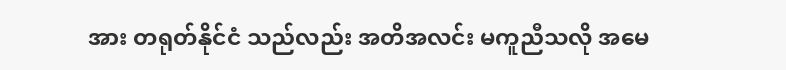အား တရုတ်နိုင်ငံ သည်လည်း အတိအလင်း မကူညီသလို အမေ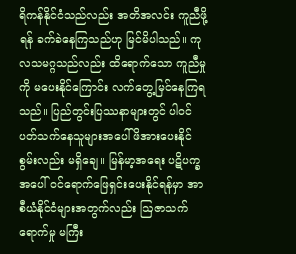ရိကန်နိုင်ငံသည်လည်း အတိအလင်း ကူညီဖို့ရန် ခက်ခဲနေကြသည်ဟု မြင်မိပါသည်။ ကုလသမဂ္ဂသည်လည်း ထိရောက်သော ကူညီမှုကို မပေးနိုင်ကြောင်း လက်တွေ့မြင်နေကြရသည်။ ပြည်တွင်းပြဿနာများတွင် ပါဝင်ပတ်သက်နေသူများအပေါ် ဖိအားပေးနိုင်စွမ်းလည်း မရှိချေ။ မြန်မာ့အရေး ပဋိပက္ခအပေါ် ဝင်ရောက်ဖြေရှင်းပေးနိုင်ရန်မှာ အာစီယံနိုင်ငံများအတွက်လည်း ဩဇာသက် ရောက်မှု မကြီး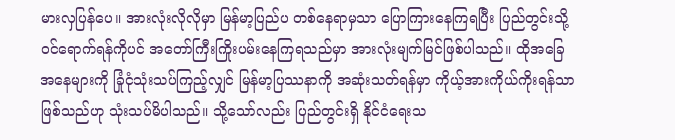မားလှပြန်ပေ။ အားလုံးလိုလိုမှာ မြန်မာ့ပြည်ပ တစ်နေရာမှသာ ပြောကြားနေကြရပြီး ပြည်တွင်းသို့ ဝင်ရောက်ရန်ကိုပင် အတော်ကြီးကြိုးပမ်းနေကြရသည်မှာ အားလုံးမျက်မြင်ဖြစ်ပါသည်။ ထိုအခြေအနေများကို ခြုံငုံသုံးသပ်ကြည့်လျှင် မြန်မာ့ပြဿနာကို အဆုံးသတ်ရန်မှာ ကိုယ့်အားကိုယ်ကိုးရန်သာ ဖြစ်သည်ဟု သုံးသပ်မိပါသည်။ သို့သော်လည်း ပြည်တွင်းရှိ နိုင်ငံရေးသ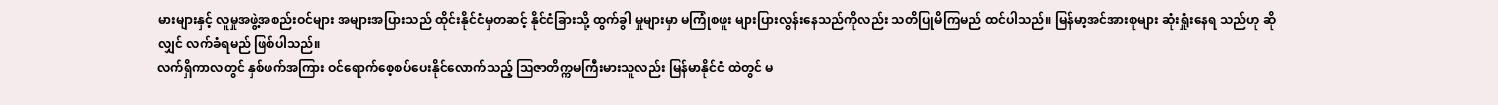မားများနှင့် လူမှုအဖွဲ့အစည်းဝင်များ အများအပြားသည် ထိုင်းနိုင်ငံမှတဆင့် နိုင်ငံခြားသို့ ထွက်ခွါ မှုများမှာ မကြုံစဖူး များပြားလွန်းနေသည်ကိုလည်း သတိပြုမိကြမည် ထင်ပါသည်။ မြန်မာ့အင်အားစုများ ဆုံးရှုံးနေရ သည်ဟု ဆိုလျှင် လက်ခံရမည် ဖြစ်ပါသည်။
လက်ရှိကာလတွင် နှစ်ဖက်အကြား ဝင်ရောက်စေ့စပ်ပေးနိုင်လောက်သည့် ဩဇာတိက္ကမကြီးမားသူလည်း မြန်မာနိုင်ငံ ထဲတွင် မ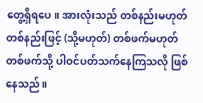တွေ့ရှိရပေ။ အားလုံးသည် တစ်နည်းမဟုတ် တစ်နည်းဖြင့် (သို့မဟုတ်) တစ်ဖက်မဟုတ် တစ်ဖက်သို့ ပါဝင်ပတ်သက်နေကြသလို ဖြစ်နေသည်။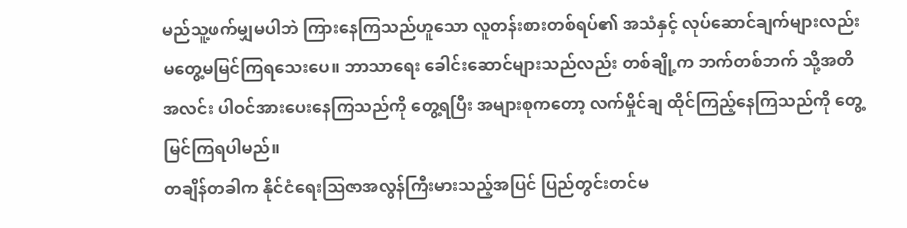မည်သူ့ဖက်မျှမပါဘဲ ကြားနေကြသည်ဟူသော လူတန်းစားတစ်ရပ်၏ အသံနှင့် လုပ်ဆောင်ချက်များလည်း မတွေ့မမြင်ကြရသေးပေ။ ဘာသာရေး ခေါင်းဆောင်များသည်လည်း တစ်ချို့က ဘက်တစ်ဘက် သို့အတိအလင်း ပါဝင်အားပေးနေကြသည်ကို တွေ့ရပြီး အများစုကတော့ လက်မှိုင်ချ ထိုင်ကြည့်နေကြသည်ကို တွေ့မြင်ကြရပါမည်။
တချိန်တခါက နိုင်ငံရေးဩဇာအလွန်ကြီးမားသည့်အပြင် ပြည်တွင်းတင်မ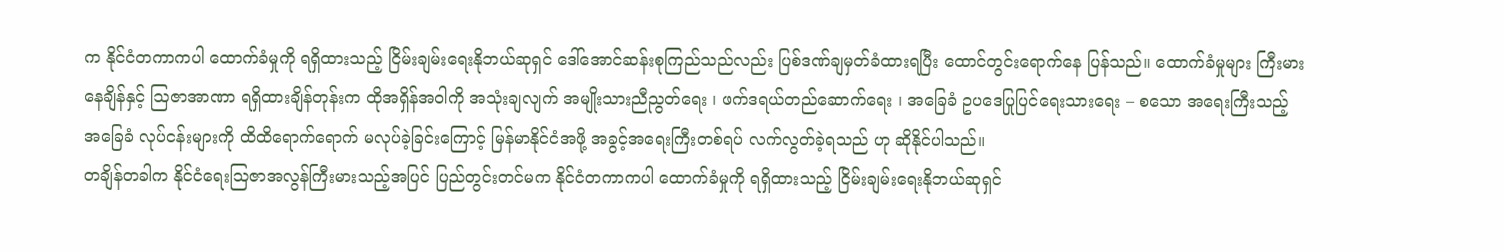က နိုင်ငံတကာကပါ ထောက်ခံမှုကို ရရှိထားသည့် ငြိမ်းချမ်းရေးနိုဘယ်ဆုရှင် ဒေါ်အောင်ဆန်းစုကြည်သည်လည်း ပြစ်ဒဏ်ချမှတ်ခံထားရပြီး ထောင်တွင်းရောက်နေ ပြန်သည်။ ထောက်ခံမှုများ ကြီးမားနေချိန်နှင့် ဩဇာအာဏာ ရရှိထားချိန်တုန်းက ထိုအရှိန်အဝါကို အသုံးချလျက် အမျိုးသားညီညွတ်ရေး ၊ ဖက်ဒရယ်တည်ဆောက်ရေး ၊ အခြေခံ ဥပဒေပြုပြင်ရေးသားရေး – စသော အရေးကြီးသည့် အခြေခံ လုပ်ငန်းများကို ထိထိရောက်ရောက် မလုပ်ခဲ့ခြင်းကြောင့် မြန်မာနိုင်ငံအဖို့ အခွင့်အရေးကြီးတစ်ရပ် လက်လွတ်ခဲ့ရသည် ဟု ဆိုနိုင်ပါသည်။
တချိန်တခါက နိုင်ငံရေးဩဇာအလွန်ကြီးမားသည့်အပြင် ပြည်တွင်းတင်မက နိုင်ငံတကာကပါ ထောက်ခံမှုကို ရရှိထားသည့် ငြိမ်းချမ်းရေးနိုဘယ်ဆုရှင်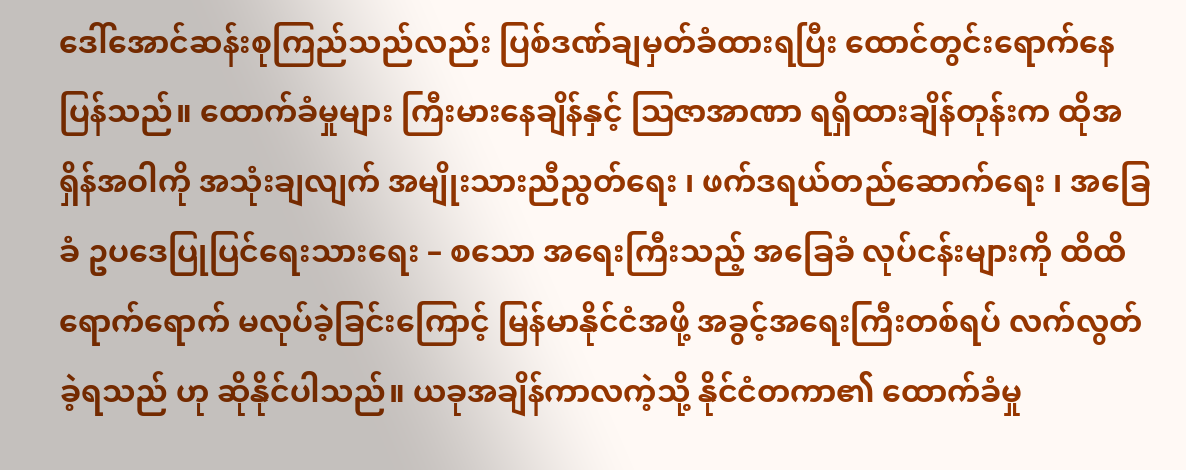ဒေါ်အောင်ဆန်းစုကြည်သည်လည်း ပြစ်ဒဏ်ချမှတ်ခံထားရပြီး ထောင်တွင်းရောက်နေ ပြန်သည်။ ထောက်ခံမှုများ ကြီးမားနေချိန်နှင့် ဩဇာအာဏာ ရရှိထားချိန်တုန်းက ထိုအရှိန်အဝါကို အသုံးချလျက် အမျိုးသားညီညွတ်ရေး ၊ ဖက်ဒရယ်တည်ဆောက်ရေး ၊ အခြေခံ ဥပဒေပြုပြင်ရေးသားရေး – စသော အရေးကြီးသည့် အခြေခံ လုပ်ငန်းများကို ထိထိရောက်ရောက် မလုပ်ခဲ့ခြင်းကြောင့် မြန်မာနိုင်ငံအဖို့ အခွင့်အရေးကြီးတစ်ရပ် လက်လွတ်ခဲ့ရသည် ဟု ဆိုနိုင်ပါသည်။ ယခုအချိန်ကာလကဲ့သို့ နိုင်ငံတကာ၏ ထောက်ခံမှု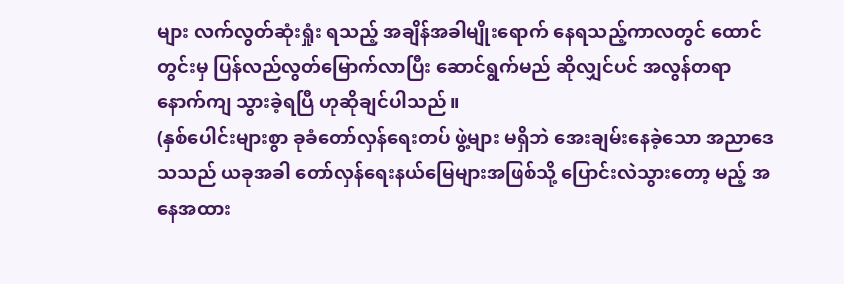များ လက်လွတ်ဆုံးရှုံး ရသည့် အချိန်အခါမျိုးရောက် နေရသည့်ကာလတွင် ထောင်တွင်းမှ ပြန်လည်လွတ်မြောက်လာပြီး ဆောင်ရွက်မည် ဆိုလျှင်ပင် အလွန်တရာ နောက်ကျ သွားခဲ့ရပြီ ဟုဆိုချင်ပါသည်။
(နှစ်ပေါင်းများစွာ ခုခံတော်လှန်ရေးတပ် ဖွဲ့များ မရှိဘဲ အေးချမ်းနေခဲ့သော အညာဒေသသည် ယခုအခါ တော်လှန်ရေးနယ်မြေများအဖြစ်သို့ ပြောင်းလဲသွားတော့ မည့် အနေအထား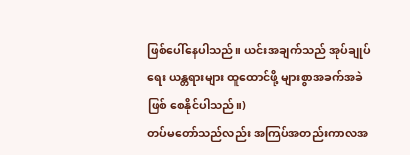ဖြစ်ပေါ်နေပါသည်။ ယင်းအချက်သည် အုပ်ချုပ်ရေး ယန္တရားများ ထူထောင်ဖို့ များစွာအခက်အခဲဖြစ် စေနိုင်ပါသည်။)
တပ်မတော်သည်လည်း အကြပ်အတည်းကာလအ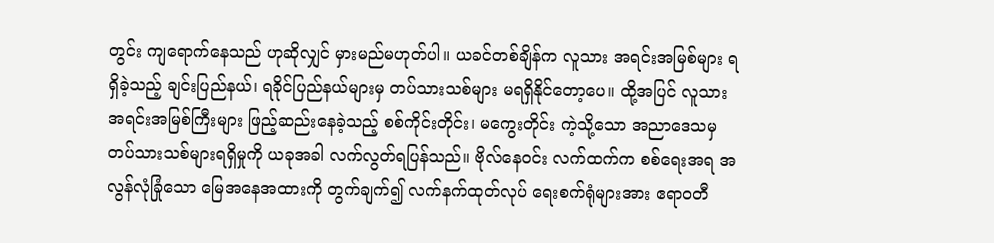တွင်း ကျရောက်နေသည် ဟုဆိုလျှင် မှားမည်မဟုတ်ပါ။ ယခင်တစ်ချိန်က လူသား အရင်းအမြစ်များ ရရှိခဲ့သည့် ချင်းပြည်နယ်၊ ရခိုင်ပြည်နယ်များမှ တပ်သားသစ်များ မရရှိနိုင်တော့ပေ။ ထို့အပြင် လူသား အရင်းအမြစ်ကြီးများ ဖြည့်ဆည်းနေခဲ့သည့် စစ်ကိုင်းတိုင်း၊ မကွေးတိုင်း ကဲ့သို့သော အညာဒေသမှ တပ်သားသစ်များရရှိမှုကို ယခုအခါ လက်လွတ်ရပြန်သည်။ ဗိုလ်နေဝင်း လက်ထက်က စစ်ရေးအရ အလွန်လုံခြုံသော မြေအနေအထားကို တွက်ချက်၍ လက်နက်ထုတ်လုပ် ရေးစက်ရုံများအား ဧရာဝတီ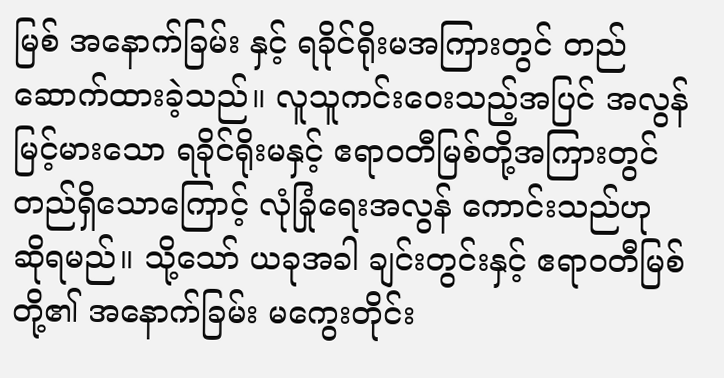မြစ် အနောက်ခြမ်း နှင့် ရခိုင်ရိုးမအကြားတွင် တည်ဆောက်ထားခဲ့သည်။ လူသူကင်းဝေးသည့်အပြင် အလွန်မြင့်မားသော ရခိုင်ရိုးမနှင့် ဧရာဝတီမြစ်တို့အကြားတွင် တည်ရှိသောကြောင့် လုံခြုံရေးအလွန် ကောင်းသည်ဟု ဆိုရမည်။ သို့သော် ယခုအခါ ချင်းတွင်းနှင့် ဧရာဝတီမြစ်တို့၏ အနောက်ခြမ်း မကွေးတိုင်း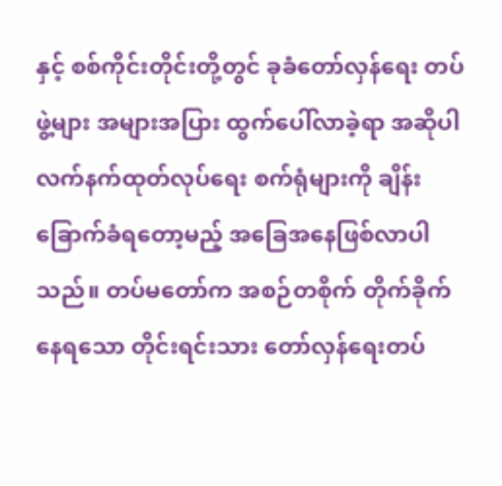နှင့် စစ်ကိုင်းတိုင်းတို့တွင် ခုခံတော်လှန်ရေး တပ်ဖွဲ့များ အများအပြား ထွက်ပေါ်လာခဲ့ရာ အဆိုပါ လက်နက်ထုတ်လုပ်ရေး စက်ရုံများကို ချိန်း ခြောက်ခံရတော့မည့် အခြေအနေဖြစ်လာပါသည်။ တပ်မတော်က အစဉ်တစိုက် တိုက်ခိုက်နေရသော တိုင်းရင်းသား တော်လှန်ရေးတပ်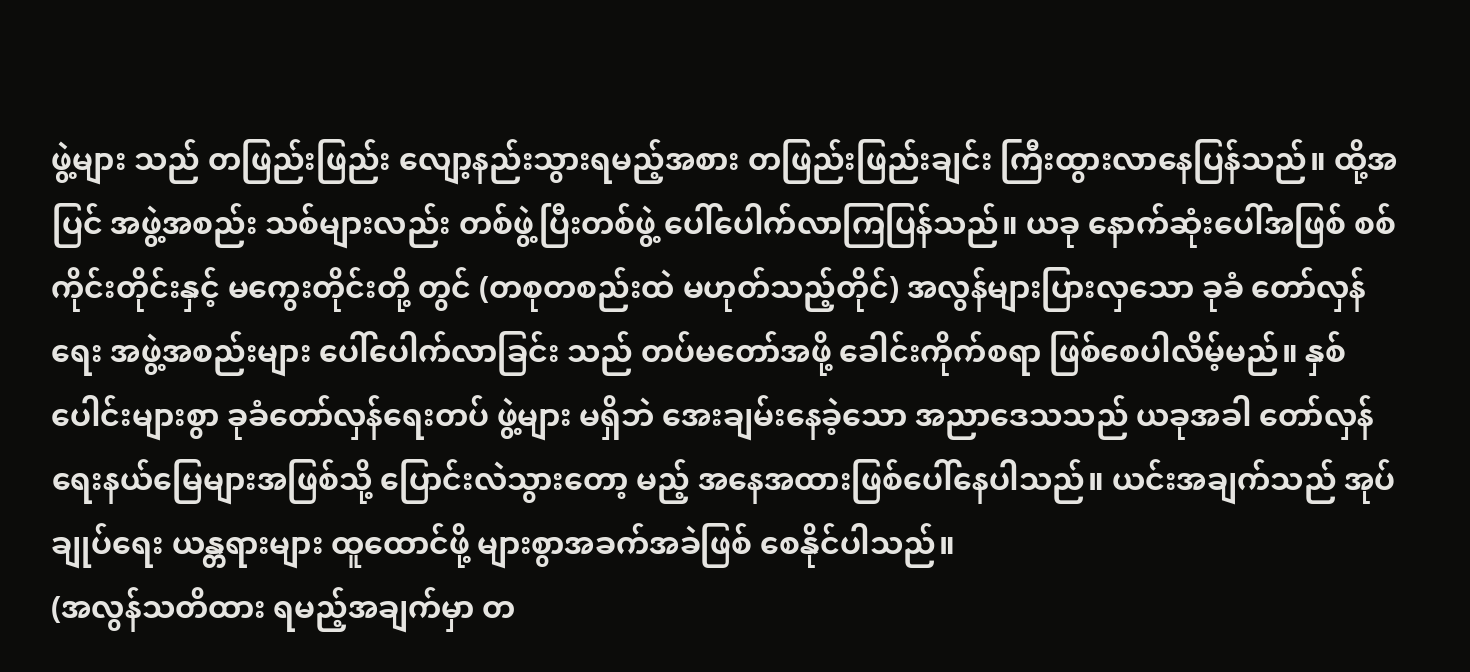ဖွဲ့များ သည် တဖြည်းဖြည်း လျော့နည်းသွားရမည့်အစား တဖြည်းဖြည်းချင်း ကြီးထွားလာနေပြန်သည်။ ထို့အပြင် အဖွဲ့အစည်း သစ်များလည်း တစ်ဖွဲ့ပြီးတစ်ဖွဲ့ ပေါ်ပေါက်လာကြပြန်သည်။ ယခု နောက်ဆုံးပေါ်အဖြစ် စစ်ကိုင်းတိုင်းနှင့် မကွေးတိုင်းတို့ တွင် (တစုတစည်းထဲ မဟုတ်သည့်တိုင်) အလွန်များပြားလှသော ခုခံ တော်လှန်ရေး အဖွဲ့အစည်းများ ပေါ်ပေါက်လာခြင်း သည် တပ်မတော်အဖို့ ခေါင်းကိုက်စရာ ဖြစ်စေပါလိမ့်မည်။ နှစ်ပေါင်းများစွာ ခုခံတော်လှန်ရေးတပ် ဖွဲ့များ မရှိဘဲ အေးချမ်းနေခဲ့သော အညာဒေသသည် ယခုအခါ တော်လှန်ရေးနယ်မြေများအဖြစ်သို့ ပြောင်းလဲသွားတော့ မည့် အနေအထားဖြစ်ပေါ်နေပါသည်။ ယင်းအချက်သည် အုပ်ချုပ်ရေး ယန္တရားများ ထူထောင်ဖို့ များစွာအခက်အခဲဖြစ် စေနိုင်ပါသည်။
(အလွန်သတိထား ရမည့်အချက်မှာ တ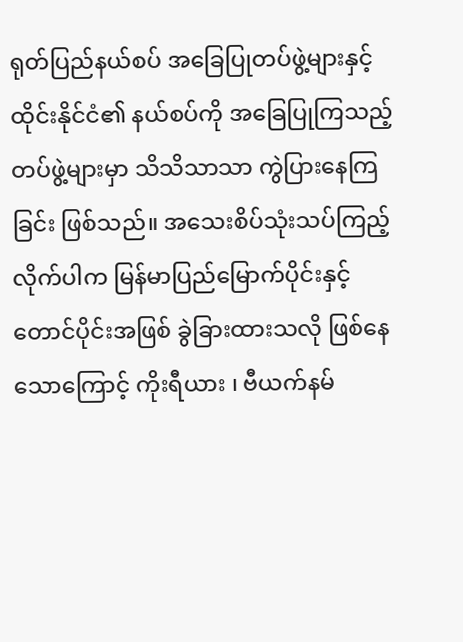ရုတ်ပြည်နယ်စပ် အခြေပြုတပ်ဖွဲ့များနှင့် ထိုင်းနိုင်ငံ၏ နယ်စပ်ကို အခြေပြုကြသည့်တပ်ဖွဲ့များမှာ သိသိသာသာ ကွဲပြားနေကြခြင်း ဖြစ်သည်။ အသေးစိပ်သုံးသပ်ကြည့်လိုက်ပါက မြန်မာပြည်မြောက်ပိုင်းနှင့် တောင်ပိုင်းအဖြစ် ခွဲခြားထားသလို ဖြစ်နေသောကြောင့် ကိုးရီယား ၊ ဗီယက်နမ်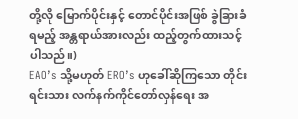တို့လို မြောက်ပိုင်းနှင့် တောင်ပိုင်းအဖြစ် ခွဲခြားခံရမည့် အန္တရာယ်အားလည်း ထည့်တွက်ထားသင့်ပါသည်။)
EAO’s သို့မဟုတ် ERO’s ဟုခေါ်ဆိုကြသော တိုင်းရင်းသား လက်နက်ကိုင်တော်လှန်ရေး အ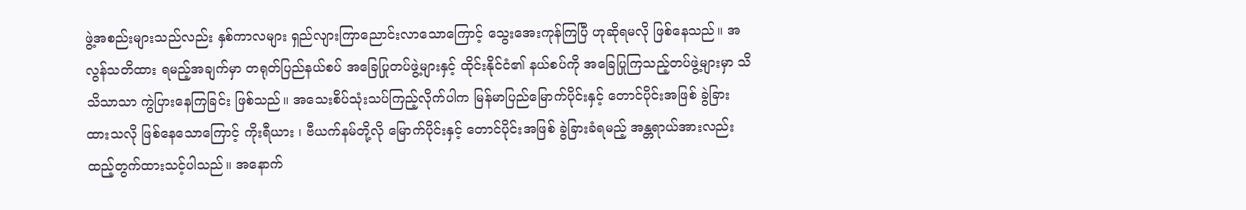ဖွဲ့အစည်းများသည်လည်း နှစ်ကာလများ ရှည်လျားကြာညောင်းလာသောကြောင့် သွေးအေးကုန်ကြပြီ ဟုဆိုရမလို ဖြစ်နေသည်။ အလွန်သတိထား ရမည့်အချက်မှာ တရုတ်ပြည်နယ်စပ် အခြေပြုတပ်ဖွဲ့များနှင့် ထိုင်းနိုင်ငံ၏ နယ်စပ်ကို အခြေပြုကြသည့်တပ်ဖွဲ့များမှာ သိသိသာသာ ကွဲပြားနေကြခြင်း ဖြစ်သည်။ အသေးစိပ်သုံးသပ်ကြည့်လိုက်ပါက မြန်မာပြည်မြောက်ပိုင်းနှင့် တောင်ပိုင်းအဖြစ် ခွဲခြားထားသလို ဖြစ်နေသောကြောင့် ကိုးရီယား ၊ ဗီယက်နမ်တို့လို မြောက်ပိုင်းနှင့် တောင်ပိုင်းအဖြစ် ခွဲခြားခံရမည့် အန္တရာယ်အားလည်း ထည့်တွက်ထားသင့်ပါသည်။ အနောက်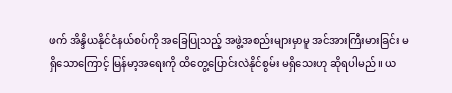ဖက် အိန္ဒိယနိုင်ငံနယ်စပ်ကို အခြေပြုသည့် အဖွဲ့အစည်းများမှာမူ အင်အားကြီးမားခြင်း မရှိသောကြောင့် မြန်မာ့အရေးကို ထိတွေ့ပြောင်းလဲနိုင်စွမ်း မရှိသေးဟု ဆိုရပါမည်။ ယ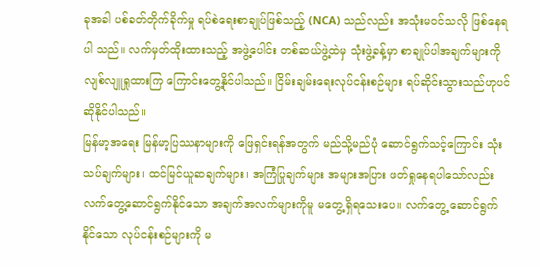ခုအခါ ပစ်ခတ်တိုက်ခိုက်မှု ရပ်စဲရေးစာချုပ်ဖြစ်သည့် (NCA) သည်လည်း အသုံးမဝင်သလို ဖြစ်နေရပါ သည်။ လက်မှတ်ထိုးထားသည့် အဖွဲ့ပေါင်း တစ်ဆယ်ဖွဲ့ထဲမှ သုံးဖွဲ့ခန့်မှာ စာချုပ်ပါအချက်များကို လျစ်လျူရှုထားကြ ကြောင်းတွေ့နိုင်ပါသည်။ ငြိမ်းချမ်းရေးလုပ်ငန်းစဉ်များ ရပ်ဆိုင်းသွားသည်ဟုပင် ဆိုနိုင်ပါသည်။
မြန်မာ့အရေး မြန်မာ့ပြဿနာများကို ဖြေရှင်းရန်အတွက် မည်သို့မည်ပုံ ဆောင်ရွက်သင့်ကြောင်း သုံးသပ်ချက်များ၊ ထင်မြင်ယူဆချက်များ၊ အကြံပြုချက်များ အများအပြား ဖတ်ရှုနေရပါသော်လည်း လက်တွေ့ဆောင်ရွက်နိုင်သော အချက်အလက်များကိုမူ မတွေ့ရှိရသေးပေ။ လက်တွေ့ ဆောင်ရွက်နိုင်သော လုပ်ငန်းစဉ်များကို မ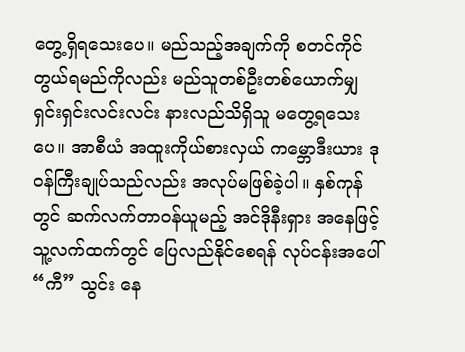တွေ့ရှိရသေးပေ။ မည်သည့်အချက်ကို စတင်ကိုင်တွယ်ရမည်ကိုလည်း မည်သူတစ်ဦးတစ်ယောက်မျှ ရှင်းရှင်းလင်းလင်း နားလည်သိရှိသူ မတွေ့ရသေးပေ။ အာစီယံ အထူးကိုယ်စားလှယ် ကမ္ဘောဒီးယား ဒုဝန်ကြီးချုပ်သည်လည်း အလုပ်မဖြစ်ခဲ့ပါ။ နှစ်ကုန် တွင် ဆက်လက်တာဝန်ယူမည့် အင်ဒိုနီးရှား အနေဖြင့် သူ့လက်ထက်တွင် ပြေလည်နိုင်စေရန် လုပ်ငန်းအပေါ် “ကီ” သွင်း နေ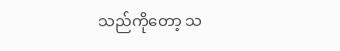သည်ကိုတော့ သ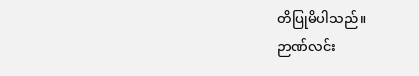တိပြုမိပါသည်။
ဉာဏ်လင်း